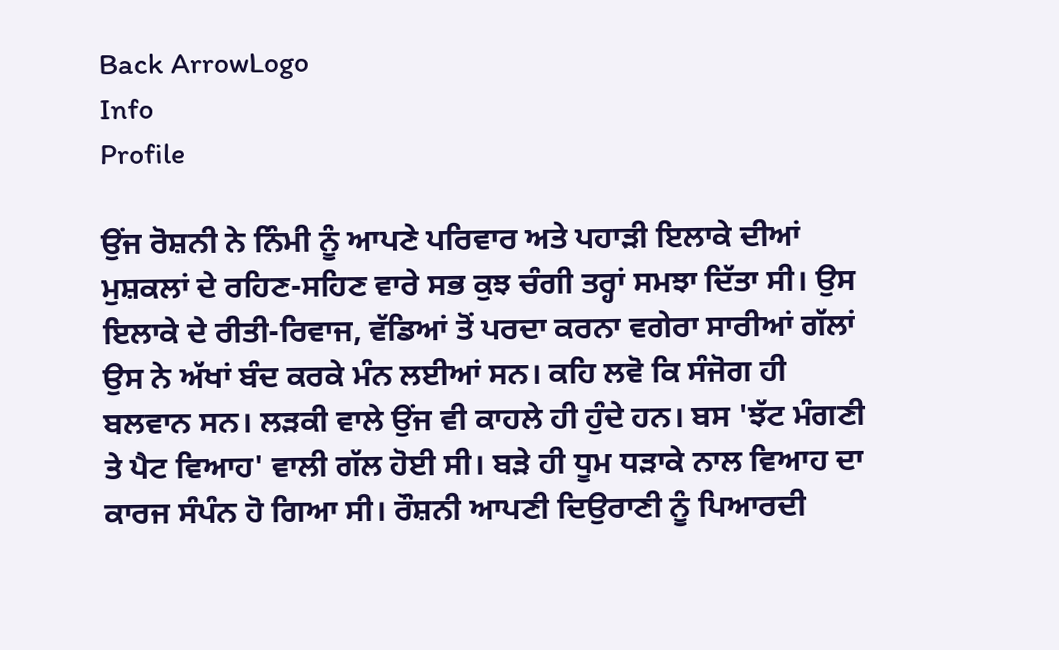Back ArrowLogo
Info
Profile

ਉਂਜ ਰੋਸ਼ਨੀ ਨੇ ਨਿੰਮੀ ਨੂੰ ਆਪਣੇ ਪਰਿਵਾਰ ਅਤੇ ਪਹਾੜੀ ਇਲਾਕੇ ਦੀਆਂ ਮੁਸ਼ਕਲਾਂ ਦੇ ਰਹਿਣ-ਸਹਿਣ ਵਾਰੇ ਸਭ ਕੁਝ ਚੰਗੀ ਤਰ੍ਹਾਂ ਸਮਝਾ ਦਿੱਤਾ ਸੀ। ਉਸ ਇਲਾਕੇ ਦੇ ਰੀਤੀ-ਰਿਵਾਜ, ਵੱਡਿਆਂ ਤੋਂ ਪਰਦਾ ਕਰਨਾ ਵਗੇਰਾ ਸਾਰੀਆਂ ਗੱਲਾਂ ਉਸ ਨੇ ਅੱਖਾਂ ਬੰਦ ਕਰਕੇ ਮੰਨ ਲਈਆਂ ਸਨ। ਕਹਿ ਲਵੋ ਕਿ ਸੰਜੋਗ ਹੀ ਬਲਵਾਨ ਸਨ। ਲੜਕੀ ਵਾਲੇ ਉਂਜ ਵੀ ਕਾਹਲੇ ਹੀ ਹੁੰਦੇ ਹਨ। ਬਸ 'ਝੱਟ ਮੰਗਣੀ ਤੇ ਪੈਟ ਵਿਆਹ' ਵਾਲੀ ਗੱਲ ਹੋਈ ਸੀ। ਬੜੇ ਹੀ ਧੂਮ ਧੜਾਕੇ ਨਾਲ ਵਿਆਹ ਦਾ ਕਾਰਜ ਸੰਪੰਨ ਹੋ ਗਿਆ ਸੀ। ਰੌਸ਼ਨੀ ਆਪਣੀ ਦਿਉਰਾਣੀ ਨੂੰ ਪਿਆਰਦੀ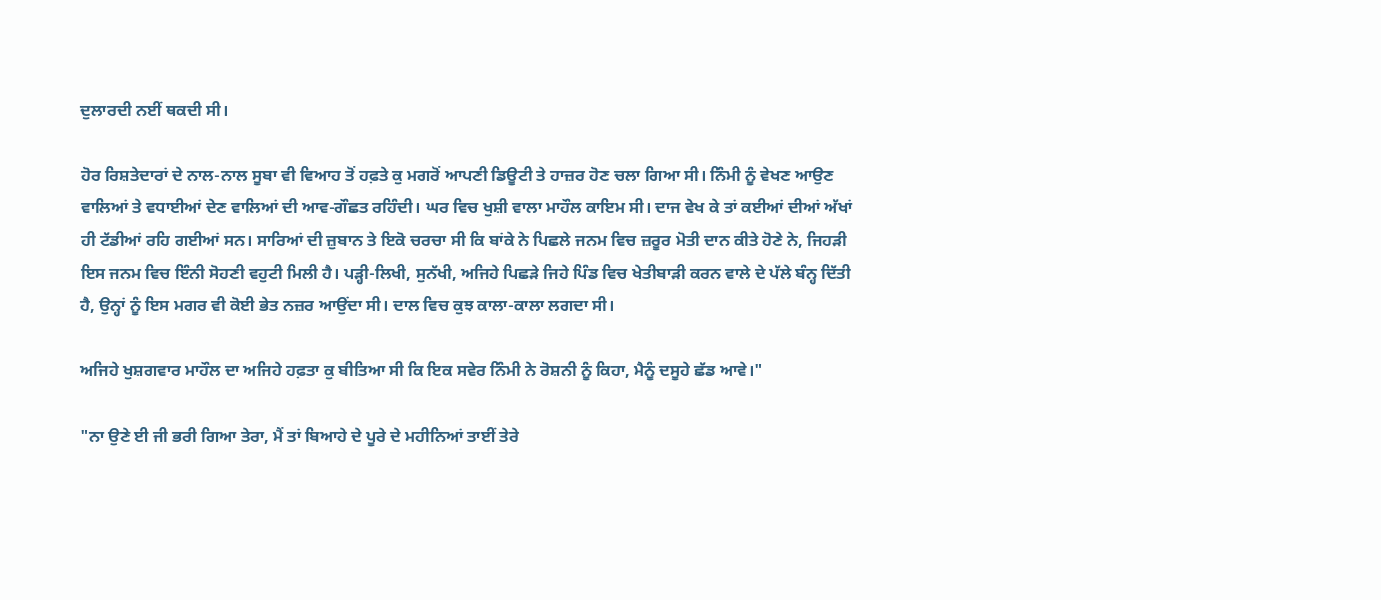ਦੁਲਾਰਦੀ ਨਈਂ ਥਕਦੀ ਸੀ।

ਹੋਰ ਰਿਸ਼ਤੇਦਾਰਾਂ ਦੇ ਨਾਲ-ਨਾਲ ਸੂਬਾ ਵੀ ਵਿਆਹ ਤੋਂ ਹਫ਼ਤੇ ਕੁ ਮਗਰੋਂ ਆਪਣੀ ਡਿਊਟੀ ਤੇ ਹਾਜ਼ਰ ਹੋਣ ਚਲਾ ਗਿਆ ਸੀ। ਨਿੰਮੀ ਨੂੰ ਵੇਖਣ ਆਉਣ ਵਾਲਿਆਂ ਤੇ ਵਧਾਈਆਂ ਦੇਣ ਵਾਲਿਆਂ ਦੀ ਆਵ-ਗੌਛਤ ਰਹਿੰਦੀ। ਘਰ ਵਿਚ ਖੁਸ਼ੀ ਵਾਲਾ ਮਾਹੌਲ ਕਾਇਮ ਸੀ। ਦਾਜ ਵੇਖ ਕੇ ਤਾਂ ਕਈਆਂ ਦੀਆਂ ਅੱਖਾਂ ਹੀ ਟੱਡੀਆਂ ਰਹਿ ਗਈਆਂ ਸਨ। ਸਾਰਿਆਂ ਦੀ ਜ਼ੁਬਾਨ ਤੇ ਇਕੋ ਚਰਚਾ ਸੀ ਕਿ ਬਾਂਕੇ ਨੇ ਪਿਛਲੇ ਜਨਮ ਵਿਚ ਜ਼ਰੂਰ ਮੋਤੀ ਦਾਨ ਕੀਤੇ ਹੋਣੇ ਨੇ, ਜਿਹੜੀ ਇਸ ਜਨਮ ਵਿਚ ਇੰਨੀ ਸੋਹਣੀ ਵਹੁਟੀ ਮਿਲੀ ਹੈ। ਪੜ੍ਹੀ-ਲਿਖੀ, ਸੁਨੱਖੀ, ਅਜਿਹੇ ਪਿਛੜੇ ਜਿਹੇ ਪਿੰਡ ਵਿਚ ਖੇਤੀਬਾੜੀ ਕਰਨ ਵਾਲੇ ਦੇ ਪੱਲੇ ਬੰਨ੍ਹ ਦਿੱਤੀ ਹੈ, ਉਨ੍ਹਾਂ ਨੂੰ ਇਸ ਮਗਰ ਵੀ ਕੋਈ ਭੇਤ ਨਜ਼ਰ ਆਉਂਦਾ ਸੀ। ਦਾਲ ਵਿਚ ਕੁਝ ਕਾਲਾ-ਕਾਲਾ ਲਗਦਾ ਸੀ।

ਅਜਿਹੇ ਖੁਸ਼ਗਵਾਰ ਮਾਹੌਲ ਦਾ ਅਜਿਹੇ ਹਫ਼ਤਾ ਕੁ ਬੀਤਿਆ ਸੀ ਕਿ ਇਕ ਸਵੇਰ ਨਿੰਮੀ ਨੇ ਰੋਸ਼ਨੀ ਨੂੰ ਕਿਹਾ, ਮੈਨੂੰ ਦਸੂਹੇ ਛੱਡ ਆਵੇ।"

"ਨਾ ਉਣੇ ਈ ਜੀ ਭਰੀ ਗਿਆ ਤੇਰਾ, ਮੈਂ ਤਾਂ ਬਿਆਹੇ ਦੇ ਪੂਰੇ ਦੇ ਮਹੀਨਿਆਂ ਤਾਈਂ ਤੇਰੇ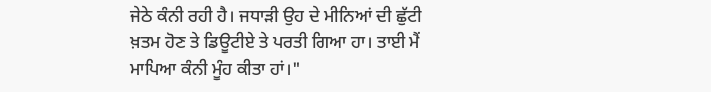ਜੇਠੇ ਕੰਨੀ ਰਹੀ ਹੈ। ਜਧਾੜੀ ਉਹ ਦੇ ਮੀਨਿਆਂ ਦੀ ਛੁੱਟੀ ਖ਼ਤਮ ਹੋਣ ਤੇ ਡਿਊਟੀਏ ਤੇ ਪਰਤੀ ਗਿਆ ਹਾ। ਤਾਈ ਮੈਂ ਮਾਪਿਆ ਕੰਨੀ ਮੂੰਹ ਕੀਤਾ ਹਾਂ।"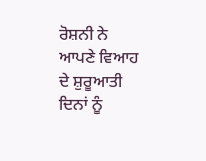ਰੋਸ਼ਨੀ ਨੇ ਆਪਣੇ ਵਿਆਹ ਦੇ ਸ਼ੁਰੂਆਤੀ ਦਿਨਾਂ ਨੂੰ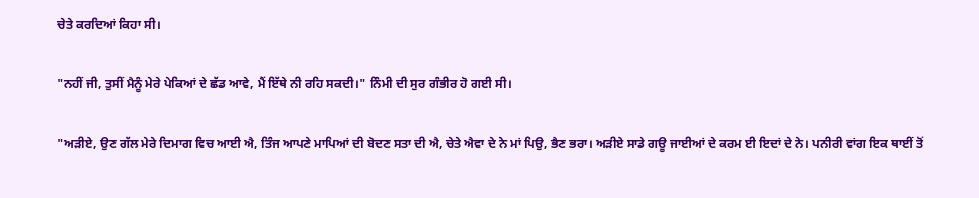ਚੇਤੇ ਕਰਦਿਆਂ ਕਿਹਾ ਸੀ।

"ਨਹੀਂ ਜੀ, ਤੁਸੀਂ ਮੈਨੂੰ ਮੇਰੇ ਪੇਕਿਆਂ ਦੇ ਛੱਡ ਆਵੇ, ਮੈਂ ਇੱਥੇ ਨੀ ਰਹਿ ਸਕਦੀ।" ਨਿੰਮੀ ਦੀ ਸੁਰ ਗੰਭੀਰ ਹੋ ਗਈ ਸੀ।

"ਅੜੀਏ, ਉਣ ਗੱਲ ਮੇਰੇ ਦਿਮਾਗ ਵਿਚ ਆਈ ਐ, ਤਿੰਜ ਆਪਣੇ ਮਾਪਿਆਂ ਦੀ ਬੋਦਣ ਸਤਾ ਦੀ ਐ, ਚੇਤੇ ਐਵਾ ਦੇ ਨੇ ਮਾਂ ਪਿਉ, ਭੈਣ ਭਰਾ। ਅੜੀਏ ਸਾਡੇ ਗਊ ਜਾਈਆਂ ਦੇ ਕਰਮ ਈ ਇਦਾਂ ਦੇ ਨੇ। ਪਨੀਰੀ ਵਾਂਗ ਇਕ ਥਾਈਂ ਤੋਂ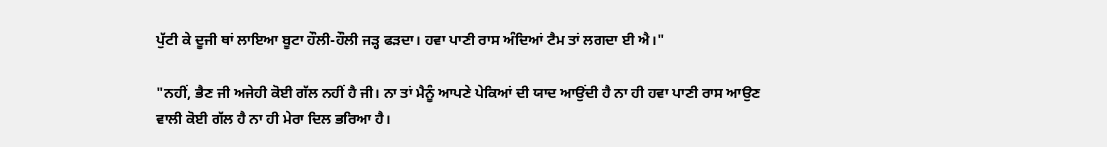ਪੁੱਟੀ ਕੇ ਦੂਜੀ ਥਾਂ ਲਾਇਆ ਬੂਟਾ ਹੌਲੀ-ਹੌਲੀ ਜੜ੍ਹ ਫੜਦਾ। ਹਵਾ ਪਾਣੀ ਰਾਸ ਅੰਦਿਆਂ ਟੈਮ ਤਾਂ ਲਗਦਾ ਈ ਐ।"

"ਨਹੀਂ, ਭੈਣ ਜੀ ਅਜੇਹੀ ਕੋਈ ਗੱਲ ਨਹੀਂ ਹੈ ਜੀ। ਨਾ ਤਾਂ ਮੈਨੂੰ ਆਪਣੇ ਪੇਕਿਆਂ ਦੀ ਯਾਦ ਆਉਂਦੀ ਹੈ ਨਾ ਹੀ ਹਵਾ ਪਾਣੀ ਰਾਸ ਆਉਣ ਵਾਲੀ ਕੋਈ ਗੱਲ ਹੈ ਨਾ ਹੀ ਮੇਰਾ ਦਿਲ ਭਰਿਆ ਹੈ।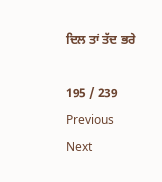ਦਿਲ ਤਾਂ ਤੱਦ ਭਰੇ

195 / 239
Previous
Next